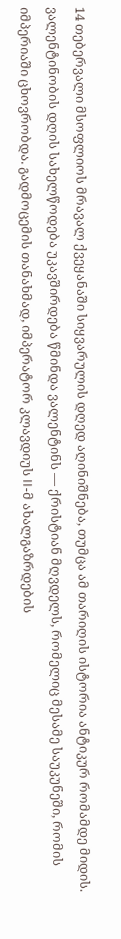14 თებერვალი მსოფლიოს მრავალ ქვეყანაში სიყვარულის დღედ აღინიშნება, თუმცა ამ თარიღის ისტორია ანტიკურ რომამდე მიდის. ვალენტინობის დღის სახელწოდება უკავშირდება წმინდა ვალენტინს — ქრისტიან მღვდელს, რომელიც მესამე საუკუნეში, რომის იმპერიაში ცხოვრობდა. გადმოცემის თანახმად, იმპერატორ კლავდიუს II-მ ახალგაზრდების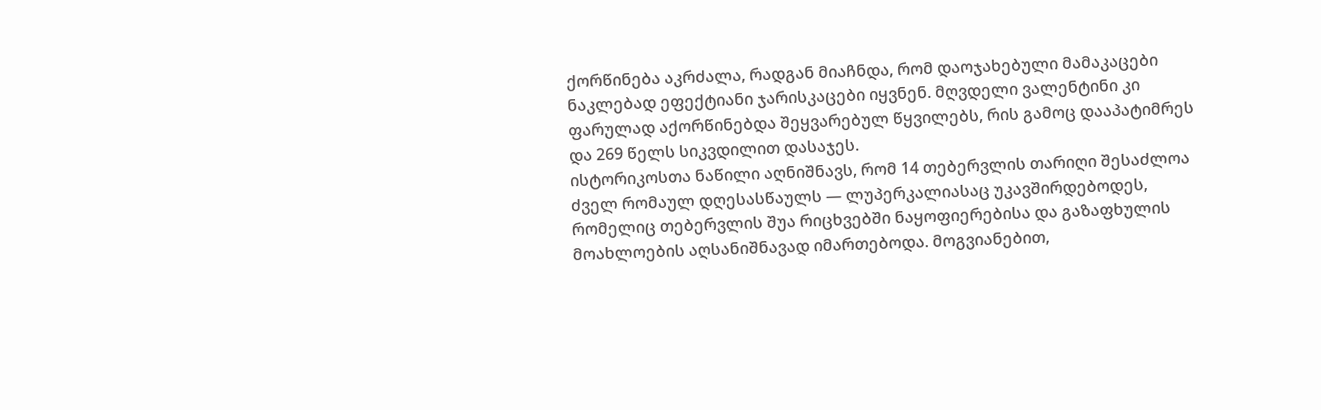ქორწინება აკრძალა, რადგან მიაჩნდა, რომ დაოჯახებული მამაკაცები ნაკლებად ეფექტიანი ჯარისკაცები იყვნენ. მღვდელი ვალენტინი კი ფარულად აქორწინებდა შეყვარებულ წყვილებს, რის გამოც დააპატიმრეს და 269 წელს სიკვდილით დასაჯეს.
ისტორიკოსთა ნაწილი აღნიშნავს, რომ 14 თებერვლის თარიღი შესაძლოა ძველ რომაულ დღესასწაულს — ლუპერკალიასაც უკავშირდებოდეს, რომელიც თებერვლის შუა რიცხვებში ნაყოფიერებისა და გაზაფხულის მოახლოების აღსანიშნავად იმართებოდა. მოგვიანებით,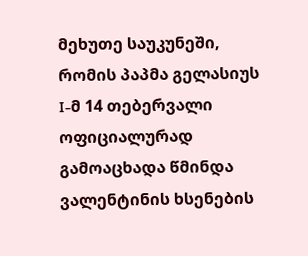მეხუთე საუკუნეში, რომის პაპმა გელასიუს I-მ 14 თებერვალი ოფიციალურად გამოაცხადა წმინდა ვალენტინის ხსენების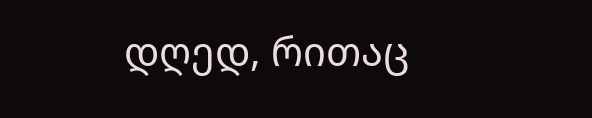დღედ, რითაც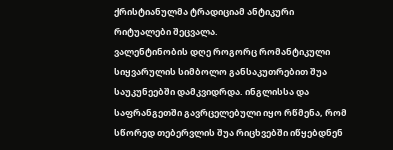ქრისტიანულმა ტრადიციამ ანტიკური რიტუალები შეცვალა.
ვალენტინობის დღე როგორც რომანტიკული სიყვარულის სიმბოლო განსაკუთრებით შუა საუკუნეებში დამკვიდრდა. ინგლისსა და საფრანგეთში გავრცელებული იყო რწმენა, რომ სწორედ თებერვლის შუა რიცხვებში იწყებდნენ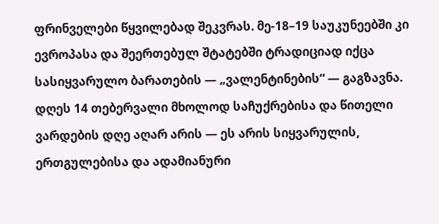ფრინველები წყვილებად შეკვრას. მე-18–19 საუკუნეებში კი ევროპასა და შეერთებულ შტატებში ტრადიციად იქცა სასიყვარულო ბარათების — „ვალენტინების“ — გაგზავნა.
დღეს 14 თებერვალი მხოლოდ საჩუქრებისა და წითელი ვარდების დღე აღარ არის — ეს არის სიყვარულის, ერთგულებისა და ადამიანური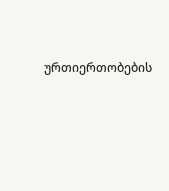ურთიერთობების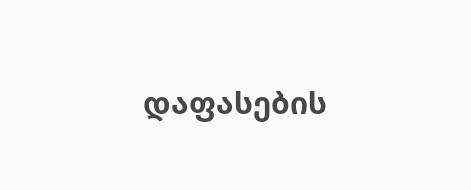დაფასების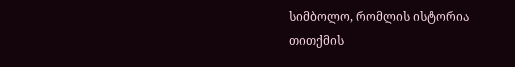სიმბოლო, რომლის ისტორია თითქმის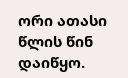ორი ათასი წლის წინ დაიწყო.